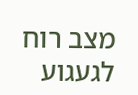מצב רוח לגעגוע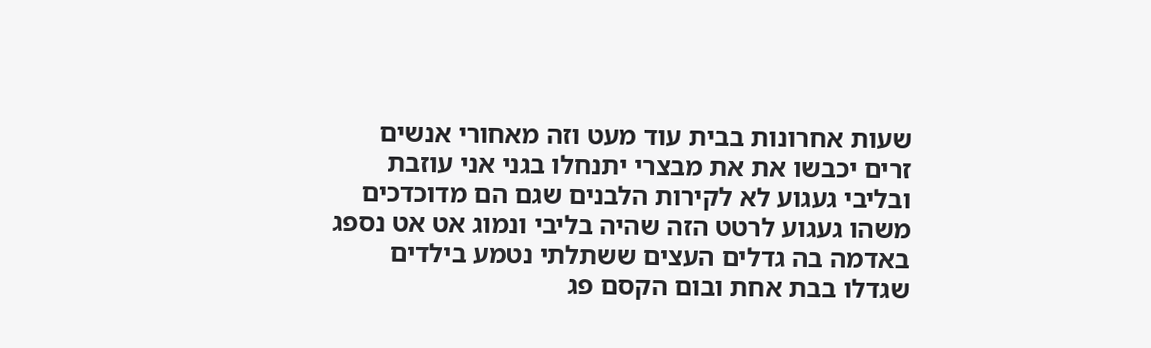שעות אחרונות בבית עוד מעט וזה מאחורי אנשים זרים יכבשו את את מבצרי יתנחלו בגני אני עוזבת ובליבי געגוע לא לקירות הלבנים שגם הם מדוכדכים משהו געגוע לרטט הזה שהיה בליבי ונמוג אט אט נספג באדמה בה גדלים העצים ששתלתי נטמע בילדים שגדלו בבת אחת ובום הקסם פג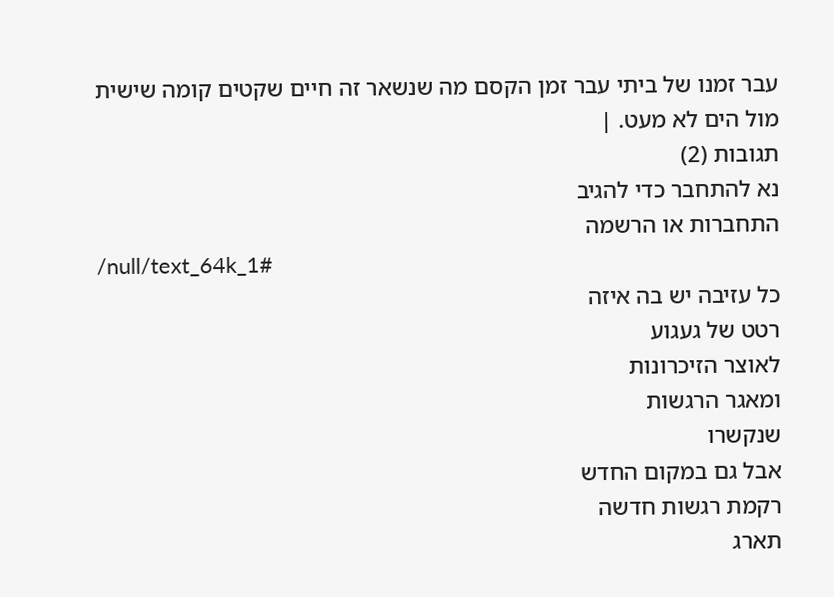עבר זמנו של ביתי עבר זמן הקסם מה שנשאר זה חיים שקטים קומה שישית מול הים לא מעט. |
תגובות (2)
נא להתחבר כדי להגיב
התחברות או הרשמה
/null/text_64k_1#
כל עזיבה יש בה איזה
רטט של געגוע
לאוצר הזיכרונות
ומאגר הרגשות
שנקשרו
אבל גם במקום החדש
רקמת רגשות חדשה
תארג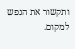ותקשור את הנפש
למקום.